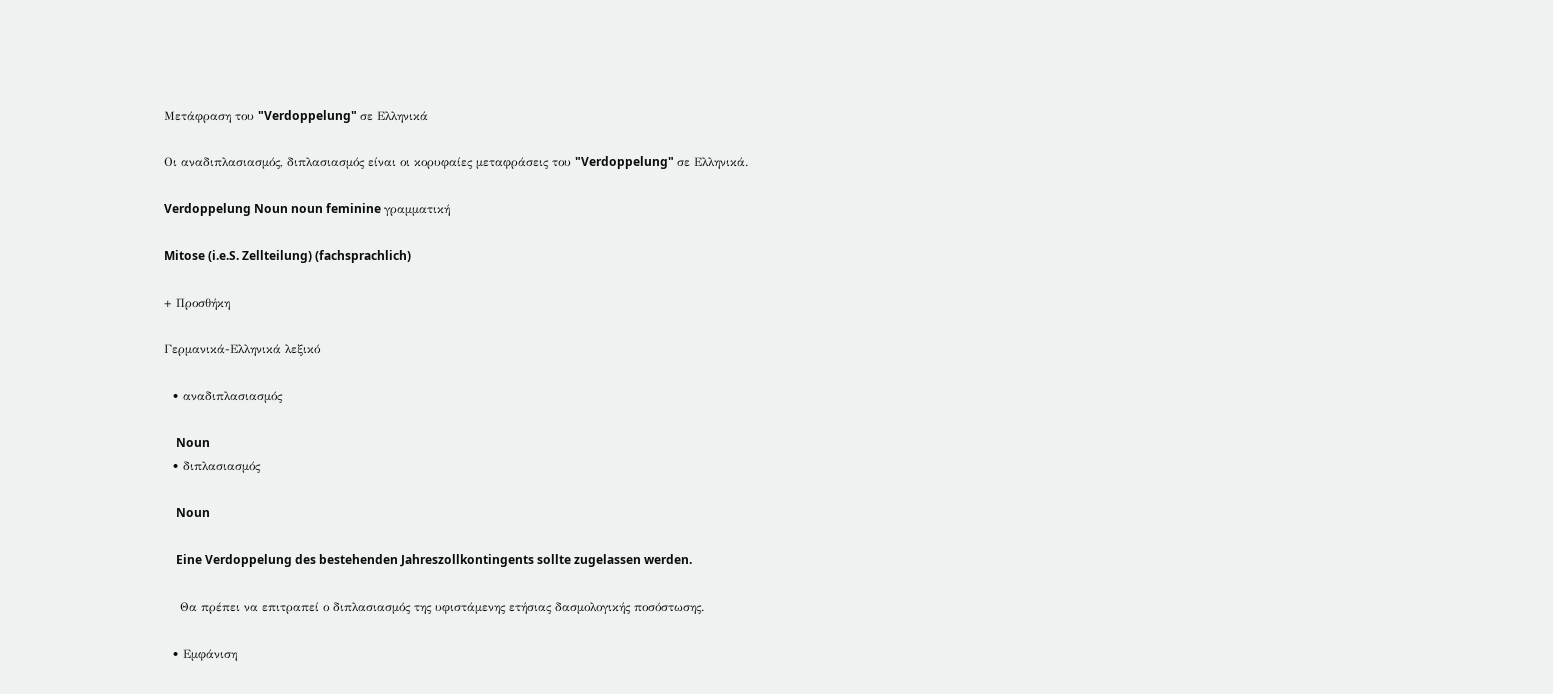Μετάφραση του "Verdoppelung" σε Ελληνικά

Οι αναδιπλασιασμός, διπλασιασμός είναι οι κορυφαίες μεταφράσεις του "Verdoppelung" σε Ελληνικά.

Verdoppelung Noun noun feminine γραμματική

Mitose (i.e.S. Zellteilung) (fachsprachlich)

+ Προσθήκη

Γερμανικά-Ελληνικά λεξικό

  • αναδιπλασιασμός

    Noun
  • διπλασιασμός

    Noun

    Eine Verdoppelung des bestehenden Jahreszollkontingents sollte zugelassen werden.

    Θα πρέπει να επιτραπεί ο διπλασιασμός της υφιστάμενης ετήσιας δασμολογικής ποσόστωσης.

  • Εμφάνιση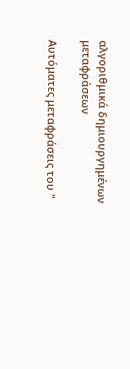αλγοριθμικά δημιουργημένων μεταφράσεων

Αυτόματες μεταφράσεις του "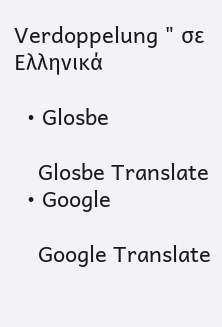Verdoppelung " σε Ελληνικά

  • Glosbe

    Glosbe Translate
  • Google

    Google Translate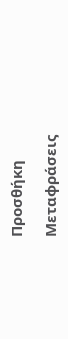Προσθήκη

Μεταφράσεις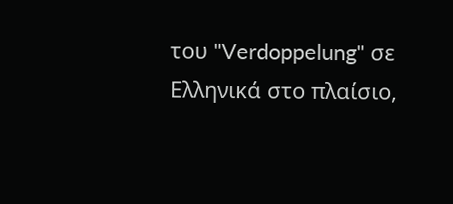του "Verdoppelung" σε Ελληνικά στο πλαίσιο,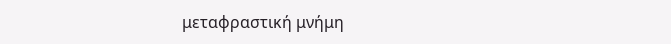μεταφραστική μνήμη